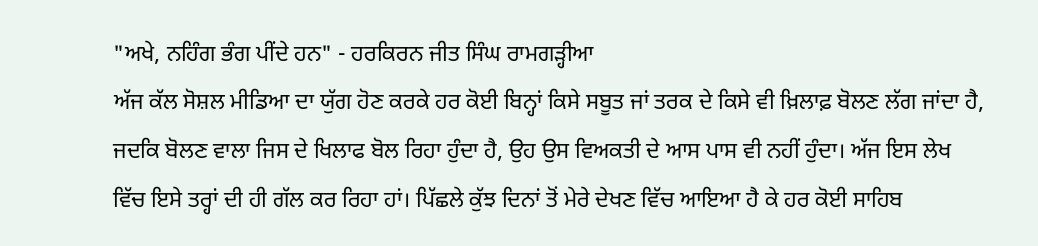"ਅਖੇ, ਨਹਿੰਗ ਭੰਗ ਪੀਂਦੇ ਹਨ" - ਹਰਕਿਰਨ ਜੀਤ ਸਿੰਘ ਰਾਮਗੜ੍ਹੀਆ
ਅੱਜ ਕੱਲ ਸੋਸ਼ਲ ਮੀਡਿਆ ਦਾ ਯੁੱਗ ਹੋਣ ਕਰਕੇ ਹਰ ਕੋਈ ਬਿਨ੍ਹਾਂ ਕਿਸੇ ਸਬੂਤ ਜਾਂ ਤਰਕ ਦੇ ਕਿਸੇ ਵੀ ਖ਼ਿਲਾਫ਼ ਬੋਲਣ ਲੱਗ ਜਾਂਦਾ ਹੈ, ਜਦਕਿ ਬੋਲਣ ਵਾਲਾ ਜਿਸ ਦੇ ਖਿਲਾਫ ਬੋਲ ਰਿਹਾ ਹੁੰਦਾ ਹੈ, ਉਹ ਉਸ ਵਿਅਕਤੀ ਦੇ ਆਸ ਪਾਸ ਵੀ ਨਹੀਂ ਹੁੰਦਾ। ਅੱਜ ਇਸ ਲੇਖ ਵਿੱਚ ਇਸੇ ਤਰ੍ਹਾਂ ਦੀ ਹੀ ਗੱਲ ਕਰ ਰਿਹਾ ਹਾਂ। ਪਿੱਛਲੇ ਕੁੱਝ ਦਿਨਾਂ ਤੋਂ ਮੇਰੇ ਦੇਖਣ ਵਿੱਚ ਆਇਆ ਹੈ ਕੇ ਹਰ ਕੋਈ ਸਾਹਿਬ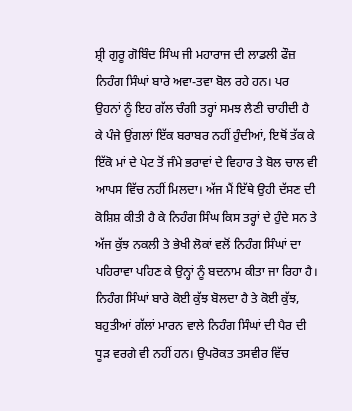ਸ਼੍ਰੀ ਗੁਰੂ ਗੋਬਿੰਦ ਸਿੰਘ ਜੀ ਮਹਾਰਾਜ ਦੀ ਲਾਡਲੀ ਫੌਜ਼ ਨਿਹੰਗ ਸਿੰਘਾਂ ਬਾਰੇ ਅਵਾ-ਤਵਾ ਬੋਲ ਰਹੇ ਹਨ। ਪਰ ਉਹਨਾਂ ਨੂੰ ਇਹ ਗੱਲ ਚੰਗੀ ਤਰ੍ਹਾਂ ਸਮਝ ਲੈਣੀ ਚਾਹੀਦੀ ਹੈ ਕੇ ਪੰਜੇ ਉਂਗਲਾਂ ਇੱਕ ਬਰਾਬਰ ਨਹੀਂ ਹੁੰਦੀਆਂ, ਇਥੋਂ ਤੱਕ ਕੇ ਇੱਕੋ ਮਾਂ ਦੇ ਪੇਟ ਤੋਂ ਜੰਮੇ ਭਰਾਵਾਂ ਦੇ ਵਿਹਾਰ ਤੇ ਬੋਲ ਚਾਲ ਵੀ ਆਪਸ ਵਿੱਚ ਨਹੀਂ ਮਿਲਦਾ। ਅੱਜ ਮੈਂ ਇੱਥੇ ਉਹੀ ਦੱਸਣ ਦੀ ਕੋਸ਼ਿਸ਼ ਕੀਤੀ ਹੈ ਕੇ ਨਿਹੰਗ ਸਿੰਘ ਕਿਸ ਤਰ੍ਹਾਂ ਦੇ ਹੁੰਦੇ ਸਨ ਤੇ ਅੱਜ ਕੁੱਝ ਨਕਲੀ ਤੇ ਭੇਖੀ ਲੋਕਾਂ ਵਲੋਂ ਨਿਹੰਗ ਸਿੰਘਾਂ ਦਾ ਪਹਿਰਾਵਾ ਪਹਿਣ ਕੇ ਉਨ੍ਹਾਂ ਨੂੰ ਬਦਨਾਮ ਕੀਤਾ ਜਾ ਰਿਹਾ ਹੈ।
ਨਿਹੰਗ ਸਿੰਘਾਂ ਬਾਰੇ ਕੋਈ ਕੁੱਝ ਬੋਲਦਾ ਹੈ ਤੇ ਕੋਈ ਕੁੱਝ, ਬਹੁਤੀਆਂ ਗੱਲਾਂ ਮਾਰਨ ਵਾਲੇ ਨਿਹੰਗ ਸਿੰਘਾਂ ਦੀ ਪੈਰ ਦੀ ਧੂੜ ਵਰਗੇ ਵੀ ਨਹੀਂ ਹਨ। ਉਪਰੋਕਤ ਤਸਵੀਰ ਵਿੱਚ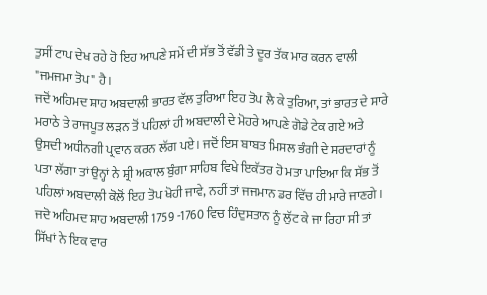ਤੁਸੀਂ ਟਾਪ ਦੇਖ ਰਹੇ ਹੋ ਇਹ ਆਪਣੇ ਸਮੇਂ ਦੀ ਸੱਭ ਤੋਂ ਵੱਡੀ ਤੇ ਦੂਰ ਤੱਕ ਮਾਰ ਕਰਨ ਵਾਲੀ "ਜਮਜਮਾ ਤੋਪ" ਹੈ।
ਜਦੋਂ ਅਹਿਮਦ ਸ਼ਾਹ ਅਬਦਾਲੀ ਭਾਰਤ ਵੱਲ ਤੁਰਿਆ ਇਹ ਤੋਪ ਲੈ ਕੇ ਤੁਰਿਆ, ਤਾਂ ਭਾਰਤ ਦੇ ਸਾਰੇ ਮਰਾਠੇ ਤੇ ਰਾਜਪੂਤ ਲੜਨ ਤੋਂ ਪਹਿਲਾਂ ਹੀ ਅਬਦਾਲੀ ਦੇ ਮੋਹਰੇ ਆਪਣੇ ਗੋਡੇ ਟੇਕ ਗਏ ਅਤੇ ਉਸਦੀ ਅਧੀਨਗੀ ਪ੍ਰਵਾਨ ਕਰਨ ਲੱਗ ਪਏ। ਜਦੋਂ ਇਸ ਬਾਬਤ ਮਿਸਲ ਭੰਗੀ ਦੇ ਸਰਦਾਰਾਂ ਨੂੰ ਪਤਾ ਲੱਗਾ ਤਾਂ ਉਨ੍ਹਾਂ ਨੇ ਸ਼੍ਰੀ ਅਕਾਲ ਬੁੰਗਾ ਸਾਹਿਬ ਵਿਖੇ ਇਕੱਤਰ ਹੋ ਮਤਾ ਪਾਇਆ ਕਿ ਸੱਭ ਤੋਂ ਪਹਿਲਾਂ ਅਬਦਾਲੀ ਕੋਲੋਂ ਇਹ ਤੋਪ ਖੋਹੀ ਜਾਵੇ, ਨਹੀਂ ਤਾਂ ਜਜਮਾਨ ਡਰ ਵਿੱਚ ਹੀ ਮਾਰੇ ਜਾਣਗੇ।
ਜਦੋ ਅਹਿਮਦ ਸ਼ਾਹ ਅਬਦਾਲੀ 1759 -1760 ਵਿਚ ਹਿੰਦੁਸਤਾਨ ਨੂੰ ਲੁੱਟ ਕੇ ਜਾ ਰਿਹਾ ਸੀ ਤਾਂ ਸਿੱਖਾਂ ਨੇ ਇਕ ਵਾਰ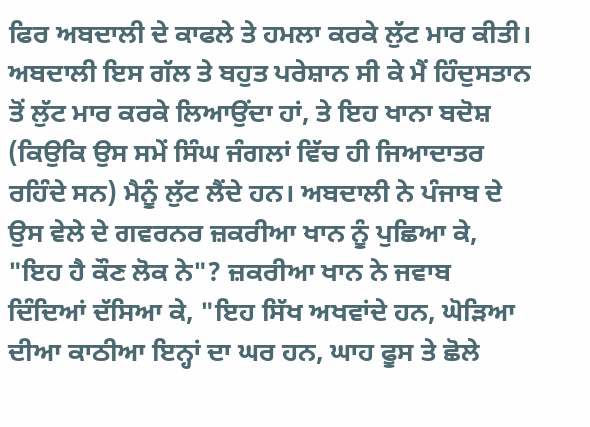ਫਿਰ ਅਬਦਾਲੀ ਦੇ ਕਾਫਲੇ ਤੇ ਹਮਲਾ ਕਰਕੇ ਲੁੱਟ ਮਾਰ ਕੀਤੀ। ਅਬਦਾਲੀ ਇਸ ਗੱਲ ਤੇ ਬਹੁਤ ਪਰੇਸ਼ਾਨ ਸੀ ਕੇ ਮੈਂ ਹਿੰਦੁਸਤਾਨ ਤੋਂ ਲੁੱਟ ਮਾਰ ਕਰਕੇ ਲਿਆਉਂਦਾ ਹਾਂ, ਤੇ ਇਹ ਖਾਨਾ ਬਦੋਸ਼ (ਕਿਉਕਿ ਉਸ ਸਮੇਂ ਸਿੰਘ ਜੰਗਲਾਂ ਵਿੱਚ ਹੀ ਜਿਆਦਾਤਰ ਰਹਿੰਦੇ ਸਨ) ਮੈਨੂੰ ਲੁੱਟ ਲੈਂਦੇ ਹਨ। ਅਬਦਾਲੀ ਨੇ ਪੰਜਾਬ ਦੇ ਉਸ ਵੇਲੇ ਦੇ ਗਵਰਨਰ ਜ਼ਕਰੀਆ ਖਾਨ ਨੂੰ ਪੁਛਿਆ ਕੇ, "ਇਹ ਹੈ ਕੌਣ ਲੋਕ ਨੇ"? ਜ਼ਕਰੀਆ ਖਾਨ ਨੇ ਜਵਾਬ ਦਿੰਦਿਆਂ ਦੱਸਿਆ ਕੇ, "ਇਹ ਸਿੱਖ ਅਖਵਾਂਦੇ ਹਨ, ਘੋੜਿਆ ਦੀਆ ਕਾਠੀਆ ਇਨ੍ਹਾਂ ਦਾ ਘਰ ਹਨ, ਘਾਹ ਫੂਸ ਤੇ ਛੋਲੇ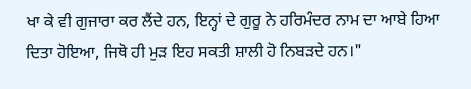ਖਾ ਕੇ ਵੀ ਗੁਜਾਰਾ ਕਰ ਲੈਂਦੇ ਹਨ, ਇਨ੍ਹਾਂ ਦੇ ਗੁਰੂ ਨੇ ਹਰਿਮੰਦਰ ਨਾਮ ਦਾ ਆਬੇ ਹਿਆ ਦਿਤਾ ਹੋਇਆ, ਜਿਥੋ ਹੀ ਮੁੜ ਇਹ ਸਕਤੀ ਸ਼ਾਲੀ ਹੋ ਨਿਬੜਦੇ ਹਨ।"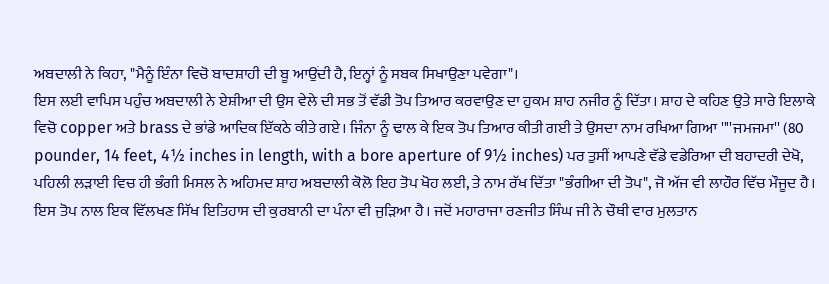ਅਬਦਾਲੀ ਨੇ ਕਿਹਾ, "ਮੈਨੂੰ ਇੰਨਾ ਵਿਚੋ ਬਾਦਸ਼ਾਹੀ ਦੀ ਬੂ ਆਉਂਦੀ ਹੈ, ਇਨ੍ਹਾਂ ਨੂੰ ਸਬਕ ਸਿਖਾਉਣਾ ਪਵੇਗਾ"।
ਇਸ ਲਈ ਵਾਪਿਸ ਪਹੁੰਚ ਅਬਦਾਲੀ ਨੇ ਏਸ਼ੀਆ ਦੀ ਉਸ ਵੇਲੇ ਦੀ ਸਭ ਤੋਂ ਵੱਡੀ ਤੋਪ ਤਿਆਰ ਕਰਵਾਉਣ ਦਾ ਹੁਕਮ ਸ਼ਾਹ ਨਜੀਰ ਨੂੰ ਦਿੱਤਾ। ਸ਼ਾਹ ਦੇ ਕਹਿਣ ਉਤੇ ਸਾਰੇ ਇਲਾਕੇ ਵਿਚੋ copper ਅਤੇ brass ਦੇ ਭਾਂਡੇ ਆਦਿਕ ਇੱਕਠੇ ਕੀਤੇ ਗਏ। ਜਿੰਨਾ ਨੂੰ ਢਾਲ ਕੇ ਇਕ ਤੋਪ ਤਿਆਰ ਕੀਤੀ ਗਈ ਤੇ ਉਸਦਾ ਨਾਮ ਰਖਿਆ ਗਿਆ ''''ਜਮਜਮਾ'' (80 pounder, 14 feet, 4½ inches in length, with a bore aperture of 9½ inches) ਪਰ ਤੁਸੀਂ ਆਪਣੇ ਵੱਡੇ ਵਡੇਰਿਆ ਦੀ ਬਹਾਦਰੀ ਦੇਖੋ, ਪਹਿਲੀ ਲੜਾਈ ਵਿਚ ਹੀ ਭੰਗੀ ਮਿਸਲ ਨੇ ਅਹਿਮਦ ਸ਼ਾਹ ਅਬਦਾਲੀ ਕੋਲੋ ਇਹ ਤੋਪ ਖੋਹ ਲਈ, ਤੇ ਨਾਮ ਰੱਖ ਦਿੱਤਾ "ਭੰਗੀਆ ਦੀ ਤੋਪ", ਜੋ ਅੱਜ ਵੀ ਲਾਹੌਰ ਵਿੱਚ ਮੌਜੂਦ ਹੈ।
ਇਸ ਤੋਪ ਨਾਲ ਇਕ ਵਿੱਲਖਣ ਸਿੱਖ ਇਤਿਹਾਸ ਦੀ ਕੁਰਬਾਨੀ ਦਾ ਪੰਨਾ ਵੀ ਜੁੜਿਆ ਹੈ। ਜਦੋਂ ਮਹਾਰਾਜਾ ਰਣਜੀਤ ਸਿੰਘ ਜੀ ਨੇ ਚੌਥੀ ਵਾਰ ਮੁਲਤਾਨ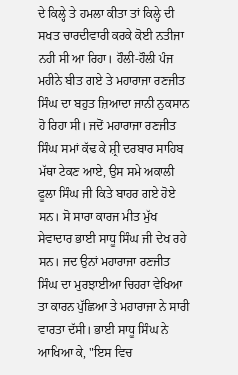ਦੇ ਕਿਲ੍ਹੇ ਤੇ ਹਮਲਾ ਕੀਤਾ ਤਾਂ ਕਿਲ੍ਹੇ ਦੀ ਸਖਤ ਚਾਰਦੀਵਾਰੀ ਕਰਕੇ ਕੋਈ ਨਤੀਜਾ ਨਹੀ ਸੀ ਆ ਰਿਹਾ। ਹੌਲੀ-ਹੌਲੀ ਪੰਜ ਮਹੀਨੇ ਬੀਤ ਗਏ ਤੇ ਮਹਾਰਾਜਾ ਰਣਜੀਤ ਸਿੰਘ ਦਾ ਬਹੁਤ ਜ਼ਿਆਦਾ ਜਾਨੀ ਨੁਕਸਾਨ ਹੋ ਰਿਹਾ ਸੀ। ਜਦੋਂ ਮਹਾਰਾਜਾ ਰਣਜੀਤ ਸਿੰਘ ਸਮਾਂ ਕੱਢ ਕੇ ਸ਼੍ਰੀ ਦਰਬਾਰ ਸਾਹਿਬ ਮੱਥਾ ਟੇਕਣ ਆਏ, ਉਸ ਸਮੇ ਅਕਾਲੀ ਫੂਲਾ ਸਿੰਘ ਜੀ ਕਿਤੇ ਬਾਹਰ ਗਏ ਹੋਏ ਸਨ। ਸੋ ਸਾਰਾ ਕਾਰਜ ਮੀਤ ਮੁੱਖ ਸੇਵਾਦਾਰ ਭਾਈ ਸਾਧੂ ਸਿੰਘ ਜੀ ਦੇਖ ਰਹੇ ਸਨ। ਜਦ ਉਨਾਂ ਮਹਾਰਾਜਾ ਰਣਜੀਤ ਸਿੰਘ ਦਾ ਮੁਰਝਾਈਆ ਚਿਹਰਾ ਵੇਖਿਆ ਤਾ ਕਾਰਨ ਪੁੱਛਿਆ ਤੇ ਮਹਾਰਾਜਾ ਨੇ ਸਾਰੀ ਵਾਰਤਾ ਦੱਸੀ। ਭਾਈ ਸਾਧੂ ਸਿੰਘ ਨੇ ਆਖਿਆ ਕੇ, "ਇਸ ਵਿਚ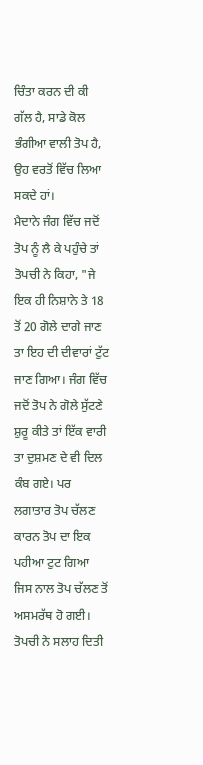ਚਿੰਤਾ ਕਰਨ ਦੀ ਕੀ ਗੱਲ ਹੈ, ਸਾਡੇ ਕੋਲ ਭੰਗੀਆ ਵਾਲੀ ਤੋਪ ਹੈ, ਉਹ ਵਰਤੋਂ ਵਿੱਚ ਲਿਆ ਸਕਦੇ ਹਾਂ।
ਮੈਦਾਨੇ ਜੰਗ ਵਿੱਚ ਜਦੋਂ ਤੋਪ ਨੂੰ ਲੈ ਕੇ ਪਹੁੰਚੇ ਤਾਂ ਤੋਪਚੀ ਨੇ ਕਿਹਾ, "ਜੇ ਇਕ ਹੀ ਨਿਸ਼ਾਨੇ ਤੇ 18 ਤੋਂ 20 ਗੋਲੇ ਦਾਗੇ ਜਾਣ ਤਾ ਇਹ ਦੀ ਦੀਵਾਰਾਂ ਟੁੱਟ ਜਾਣ ਗਿਆ। ਜੰਗ ਵਿੱਚ ਜਦੋਂ ਤੋਪ ਨੇ ਗੋਲੇ ਸੁੱਟਣੇ ਸ਼ੁਰੂ ਕੀਤੇ ਤਾਂ ਇੱਕ ਵਾਰੀ ਤਾ ਦੁਸ਼ਮਣ ਦੇ ਵੀ ਦਿਲ ਕੰਬ ਗਏ। ਪਰ ਲਗਾਤਾਰ ਤੋਪ ਚੱਲਣ ਕਾਰਨ ਤੋਪ ਦਾ ਇਕ ਪਹੀਆ ਟੁਟ ਗਿਆ ਜਿਸ ਨਾਲ ਤੋਪ ਚੱਲਣ ਤੋਂ ਅਸਮਰੱਥ ਹੋ ਗਈ। ਤੋਪਚੀ ਨੇ ਸਲਾਹ ਦਿਤੀ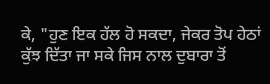ਕੇ, "ਹੁਣ ਇਕ ਹੱਲ ਹੋ ਸਕਦਾ, ਜੇਕਰ ਤੋਪ ਹੇਠਾਂ ਕੁੱਝ ਦਿੱਤਾ ਜਾ ਸਕੇ ਜਿਸ ਨਾਲ ਦੁਬਾਰਾ ਤੋਂ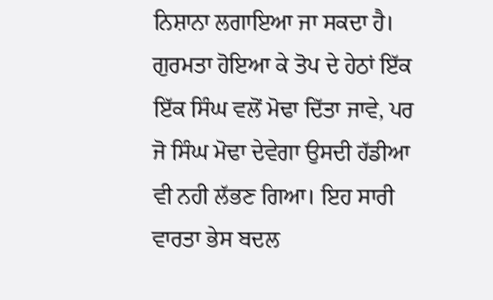ਨਿਸ਼ਾਨਾ ਲਗਾਇਆ ਜਾ ਸਕਦਾ ਹੈ। ਗੁਰਮਤਾ ਹੋਇਆ ਕੇ ਤੋਪ ਦੇ ਹੇਠਾਂ ਇੱਕ ਇੱਕ ਸਿੰਘ ਵਲੋਂ ਮੋਢਾ ਦਿੱਤਾ ਜਾਵੇ, ਪਰ ਜੋ ਸਿੰਘ ਮੋਢਾ ਦੇਵੇਗਾ ਉਸਦੀ ਹੱਡੀਆ ਵੀ ਨਹੀ ਲੱਭਣ ਗਿਆ। ਇਹ ਸਾਰੀ ਵਾਰਤਾ ਭੇਸ ਬਦਲ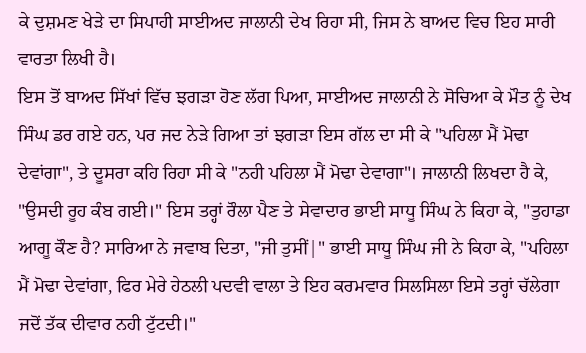ਕੇ ਦੁਸ਼ਮਣ ਖੇੜੇ ਦਾ ਸਿਪਾਹੀ ਸਾਈਅਦ ਜਾਲਾਨੀ ਦੇਖ ਰਿਹਾ ਸੀ, ਜਿਸ ਨੇ ਬਾਅਦ ਵਿਚ ਇਹ ਸਾਰੀ ਵਾਰਤਾ ਲਿਖੀ ਹੈ।
ਇਸ ਤੋਂ ਬਾਅਦ ਸਿੱਖਾਂ ਵਿੱਚ ਝਗੜਾ ਹੋਣ ਲੱਗ ਪਿਆ, ਸਾਈਅਦ ਜਾਲਾਨੀ ਨੇ ਸੋਚਿਆ ਕੇ ਮੌਤ ਨੂੰ ਦੇਖ ਸਿੰਘ ਡਰ ਗਏ ਹਨ, ਪਰ ਜਦ ਨੇੜੇ ਗਿਆ ਤਾਂ ਝਗੜਾ ਇਸ ਗੱਲ ਦਾ ਸੀ ਕੇ "ਪਹਿਲਾ ਮੈਂ ਮੋਢਾ ਦੇਵਾਂਗਾ", ਤੇ ਦੂਸਰਾ ਕਹਿ ਰਿਹਾ ਸੀ ਕੇ "ਨਹੀ ਪਹਿਲਾ ਮੈਂ ਮੋਢਾ ਦੇਵਾਗਾ"। ਜਾਲਾਨੀ ਲਿਖਦਾ ਹੈ ਕੇ, "ਉਸਦੀ ਰੂਹ ਕੰਬ ਗਈ।" ਇਸ ਤਰ੍ਹਾਂ ਰੌਲਾ ਪੈਣ ਤੇ ਸੇਵਾਦਾਰ ਭਾਈ ਸਾਧੂ ਸਿੰਘ ਨੇ ਕਿਹਾ ਕੇ, "ਤੁਹਾਡਾ ਆਗੂ ਕੌਣ ਹੈ? ਸਾਰਿਆ ਨੇ ਜਵਾਬ ਦਿਤਾ, "ਜੀ ਤੁਸੀਂ|" ਭਾਈ ਸਾਧੂ ਸਿੰਘ ਜੀ ਨੇ ਕਿਹਾ ਕੇ, "ਪਹਿਲਾ ਮੈਂ ਮੋਢਾ ਦੇਵਾਂਗਾ, ਫਿਰ ਮੇਰੇ ਹੇਠਲੀ ਪਦਵੀ ਵਾਲਾ ਤੇ ਇਹ ਕਰਮਵਾਰ ਸਿਲਸਿਲਾ ਇਸੇ ਤਰ੍ਹਾਂ ਚੱਲੇਗਾ ਜਦੋਂ ਤੱਕ ਦੀਵਾਰ ਨਹੀ ਟੁੱਟਦੀ।"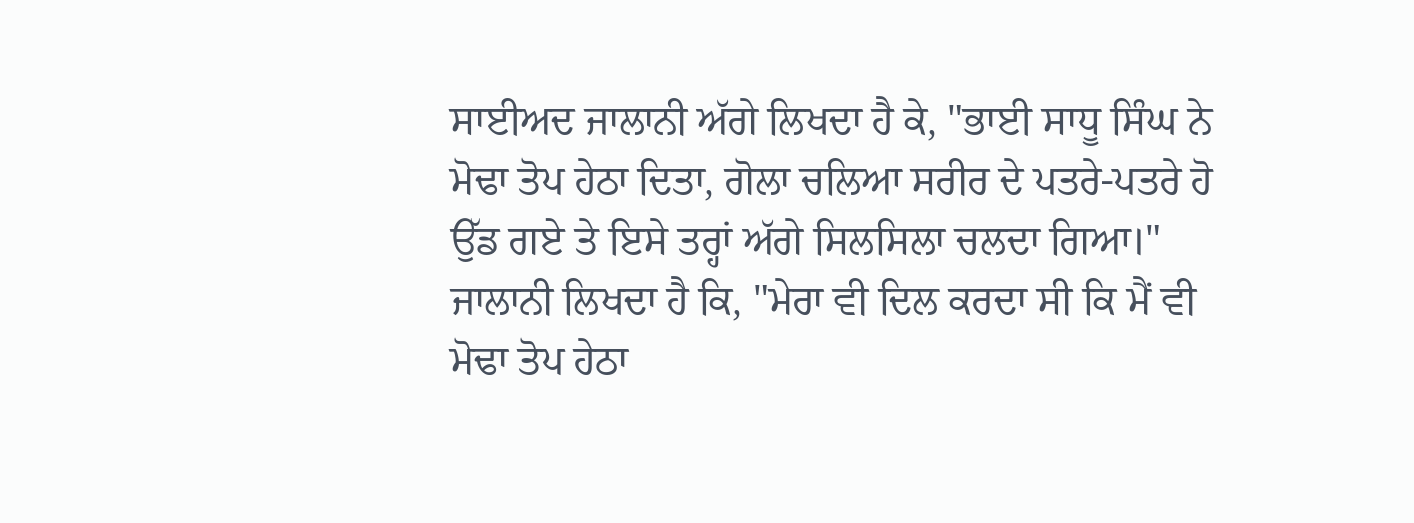ਸਾਈਅਦ ਜਾਲਾਨੀ ਅੱਗੇ ਲਿਖਦਾ ਹੈ ਕੇ, "ਭਾਈ ਸਾਧੂ ਸਿੰਘ ਨੇ ਮੋਢਾ ਤੋਪ ਹੇਠਾ ਦਿਤਾ, ਗੋਲਾ ਚਲਿਆ ਸਰੀਰ ਦੇ ਪਤਰੇ-ਪਤਰੇ ਹੋ ਉੱਡ ਗਏ ਤੇ ਇਸੇ ਤਰ੍ਹਾਂ ਅੱਗੇ ਸਿਲਸਿਲਾ ਚਲਦਾ ਗਿਆ।" ਜਾਲਾਨੀ ਲਿਖਦਾ ਹੈ ਕਿ, "ਮੇਰਾ ਵੀ ਦਿਲ ਕਰਦਾ ਸੀ ਕਿ ਮੈਂ ਵੀ ਮੋਢਾ ਤੋਪ ਹੇਠਾ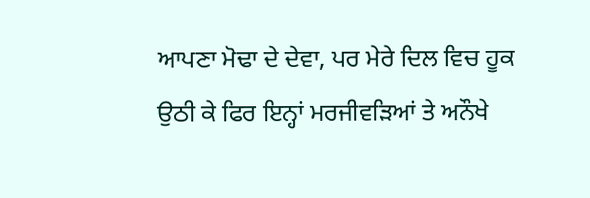ਆਪਣਾ ਮੋਢਾ ਦੇ ਦੇਵਾ, ਪਰ ਮੇਰੇ ਦਿਲ ਵਿਚ ਹੂਕ ਉਠੀ ਕੇ ਫਿਰ ਇਨ੍ਹਾਂ ਮਰਜੀਵੜਿਆਂ ਤੇ ਅਨੌਖੇ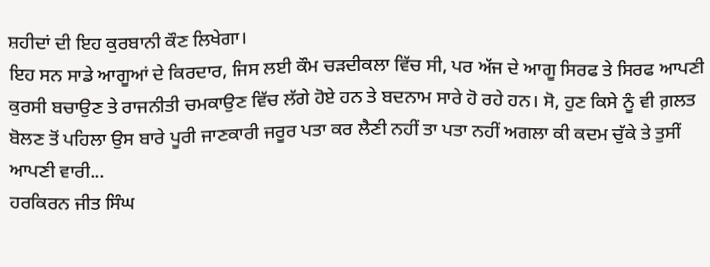ਸ਼ਹੀਦਾਂ ਦੀ ਇਹ ਕੁਰਬਾਨੀ ਕੌਣ ਲਿਖੇਗਾ।
ਇਹ ਸਨ ਸਾਡੇ ਆਗੂਆਂ ਦੇ ਕਿਰਦਾਰ, ਜਿਸ ਲਈ ਕੌਮ ਚੜਦੀਕਲਾ ਵਿੱਚ ਸੀ, ਪਰ ਅੱਜ ਦੇ ਆਗੂ ਸਿਰਫ ਤੇ ਸਿਰਫ ਆਪਣੀ ਕੁਰਸੀ ਬਚਾਉਣ ਤੇ ਰਾਜਨੀਤੀ ਚਮਕਾਉਣ ਵਿੱਚ ਲੱਗੇ ਹੋਏ ਹਨ ਤੇ ਬਦਨਾਮ ਸਾਰੇ ਹੋ ਰਹੇ ਹਨ। ਸੋ, ਹੁਣ ਕਿਸੇ ਨੂੰ ਵੀ ਗ਼ਲਤ ਬੋਲਣ ਤੋਂ ਪਹਿਲਾ ਉਸ ਬਾਰੇ ਪੂਰੀ ਜਾਣਕਾਰੀ ਜਰੂਰ ਪਤਾ ਕਰ ਲੈਣੀ ਨਹੀਂ ਤਾ ਪਤਾ ਨਹੀਂ ਅਗਲਾ ਕੀ ਕਦਮ ਚੁੱਕੇ ਤੇ ਤੁਸੀਂ ਆਪਣੀ ਵਾਰੀ...
ਹਰਕਿਰਨ ਜੀਤ ਸਿੰਘ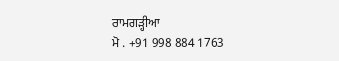ਰਾਮਗੜ੍ਹੀਆ
ਮੋ . +91 998 884 1763